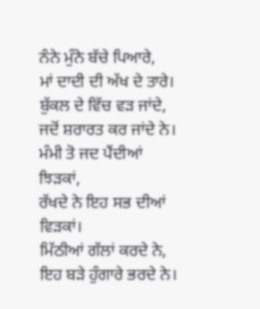ਨੰਨੇ ਮੁੰਨੇ ਬੱਚੇ ਪਿਆਰੇ,
ਮਾਂ ਦਾਦੀ ਦੀ ਅੱਖ ਦੇ ਤਾਰੇ।
ਬੁੱਕਲ ਦੇ ਵਿੱਚ ਵੜ ਜਾਂਦੇ,
ਜਦੋਂ ਸ਼ਰਾਰਤ ਕਰ ਜਾਂਦੇ ਨੇ।
ਮੰਮੀ ਤੋ ਜਦ ਪੈਂਦੀਆਂ ਝਿੜਕਾਂ,
ਰੱਖਦੇ ਨੇ ਇਹ ਸਭ ਦੀਆਂ ਵਿੜਕਾਂ।
ਮਿੱਠੀਆਂ ਗੱਲਾਂ ਕਰਦੇ ਨੇ,
ਇਹ ਬੜੇ ਹੁੰਗਾਰੇ ਭਰਦੇ ਨੇ।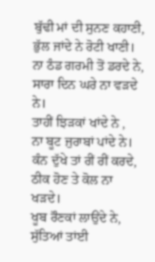ਬੁੱਢੀ ਮਾਂ ਦੀ ਸੁਨਣ ਕਹਾਣੀ,
ਭੁੱਲ ਜਾਂਦੇ ਨੇ ਰੋਟੀ ਖਾਣੀ।
ਨਾ ਠੰਡ ਗਰਮੀ ਤੋਂ ਡਰਦੇ ਨੇ,
ਸਾਰਾ ਦਿਨ ਘਰੇ ਨਾ ਵੜਦੇ ਨੇ।
ਤਾਹੀਂ ਝਿੜਕਾਂ ਖਾਂਦੇ ਨੇ ,
ਨਾ ਬੂਟ ਜੁਰਾਬਾਂ ਪਾਂਦੇ ਨੇ।
ਕੰਨ ਦੁੱਖੇ ਤਾਂ ਰੀਂ ਰੀਂ ਕਰਦੇ,
ਠੀਕ ਹੋਣ ਤੇ ਕੋਲ ਨਾ ਖੜਦੇ।
ਖੂਬ ਰੌਣਕਾਂ ਲਾਉਂਦੇ ਨੇ,
ਸੁੱਤਿਆਂ ਤਾਂਈ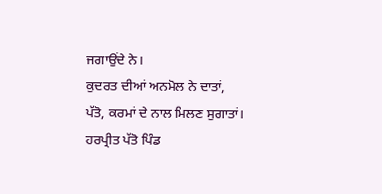ਜਗਾਉਂਦੇ ਨੇ।
ਕੁਦਰਤ ਦੀਆਂ ਅਨਮੋਲ ਨੇ ਦਾਤਾਂ,
ਪੱਤੋ, ਕਰਮਾਂ ਦੇ ਨਾਲ ਮਿਲਣ ਸੁਗਾਤਾਂ।
ਹਰਪ੍ਰੀਤ ਪੱਤੋ ਪਿੰਡ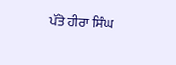ਪੱਤੋ ਹੀਰਾ ਸਿੰਘ